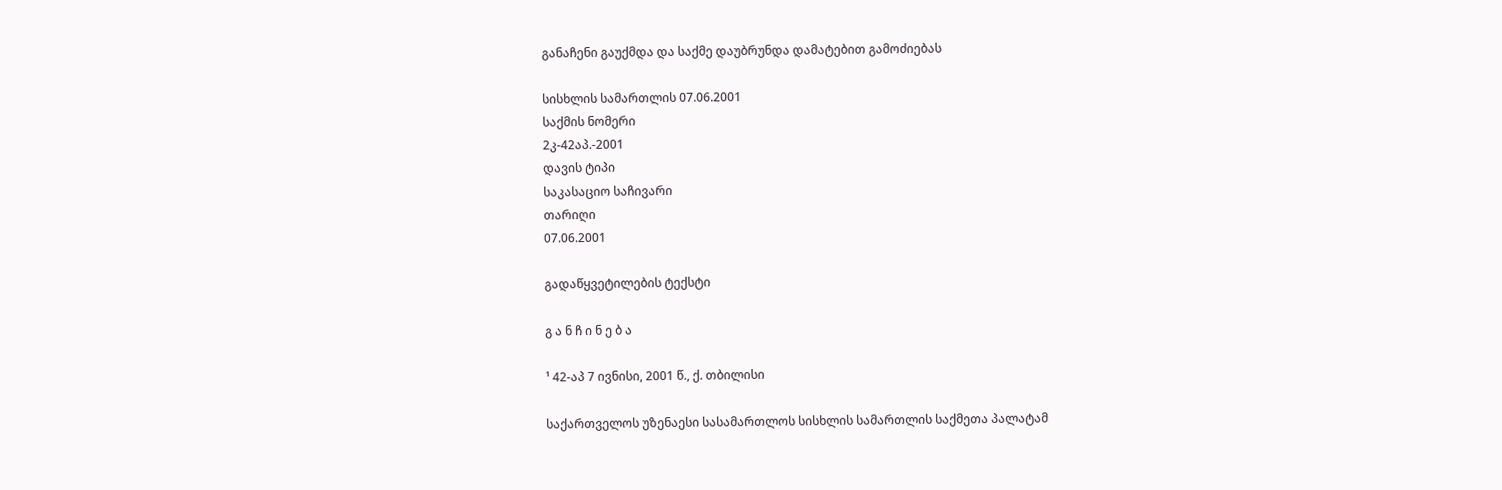განაჩენი გაუქმდა და საქმე დაუბრუნდა დამატებით გამოძიებას

სისხლის სამართლის 07.06.2001
საქმის ნომერი
2კ-42აპ.-2001
დავის ტიპი
საკასაციო საჩივარი
თარიღი
07.06.2001

გადაწყვეტილების ტექსტი

გ ა ნ ჩ ი ნ ე ბ ა

¹ 42-აპ 7 ივნისი, 2001 წ., ქ. თბილისი

საქართველოს უზენაესი სასამართლოს სისხლის სამართლის საქმეთა პალატამ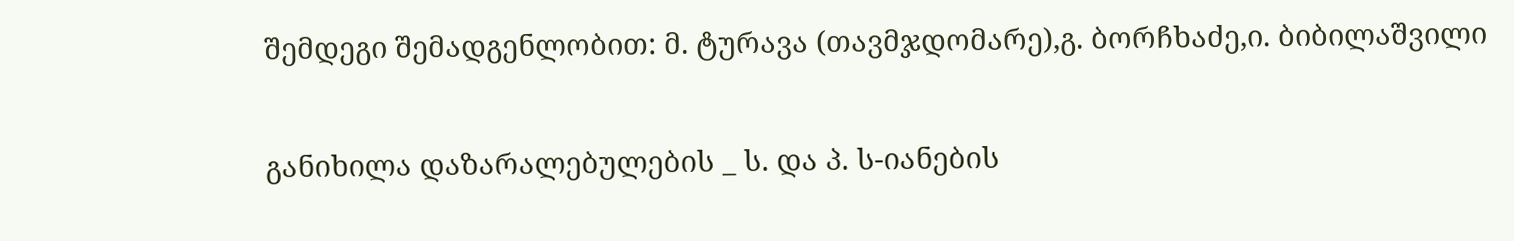შემდეგი შემადგენლობით: მ. ტურავა (თავმჯდომარე),გ. ბორჩხაძე,ი. ბიბილაშვილი

განიხილა დაზარალებულების _ ს. და პ. ს-იანების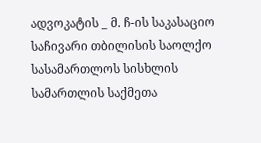ადვოკატის _ მ. ჩ-ის საკასაციო საჩივარი თბილისის საოლქო სასამართლოს სისხლის სამართლის საქმეთა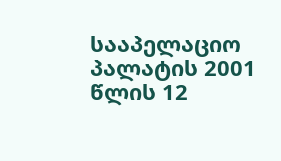სააპელაციო პალატის 2001 წლის 12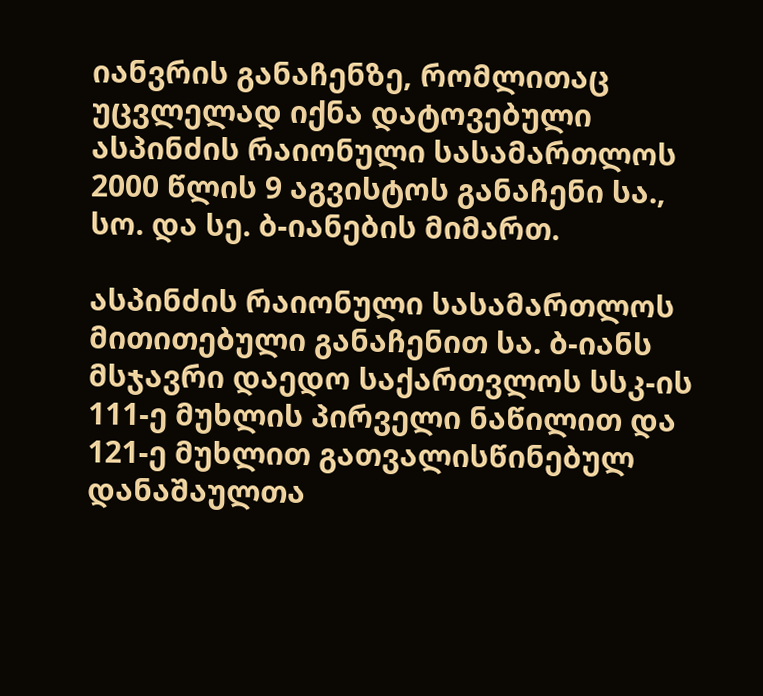იანვრის განაჩენზე, რომლითაც უცვლელად იქნა დატოვებული ასპინძის რაიონული სასამართლოს 2000 წლის 9 აგვისტოს განაჩენი სა., სო. და სე. ბ-იანების მიმართ.

ასპინძის რაიონული სასამართლოს მითითებული განაჩენით სა. ბ-იანს მსჯავრი დაედო საქართვლოს სსკ-ის 111-ე მუხლის პირველი ნაწილით და 121-ე მუხლით გათვალისწინებულ დანაშაულთა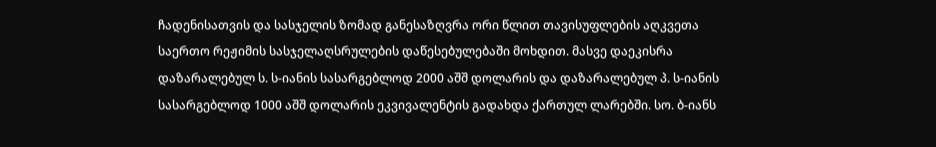ჩადენისათვის და სასჯელის ზომად განესაზღვრა ორი წლით თავისუფლების აღკვეთა საერთო რეჟიმის სასჯელაღსრულების დაწესებულებაში მოხდით. მასვე დაეკისრა დაზარალებულ ს. ს-იანის სასარგებლოდ 2000 აშშ დოლარის და დაზარალებულ პ. ს-იანის სასარგებლოდ 1000 აშშ დოლარის ეკვივალენტის გადახდა ქართულ ლარებში. სო. ბ-იანს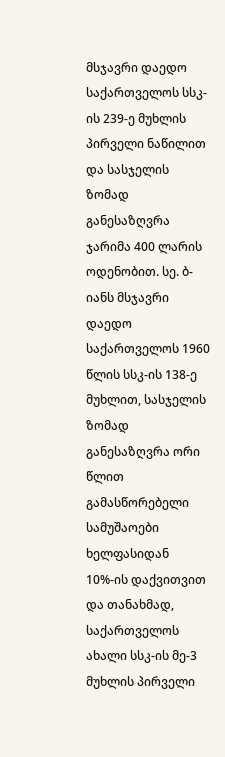მსჯავრი დაედო საქართველოს სსკ-ის 239-ე მუხლის პირველი ნაწილით და სასჯელის ზომად განესაზღვრა ჯარიმა 400 ლარის ოდენობით. სე. ბ-იანს მსჯავრი დაედო საქართველოს 1960 წლის სსკ-ის 138-ე მუხლით, სასჯელის ზომად განესაზღვრა ორი წლით გამასწორებელი სამუშაოები ხელფასიდან 10%-ის დაქვითვით და თანახმად, საქართველოს ახალი სსკ-ის მე-3 მუხლის პირველი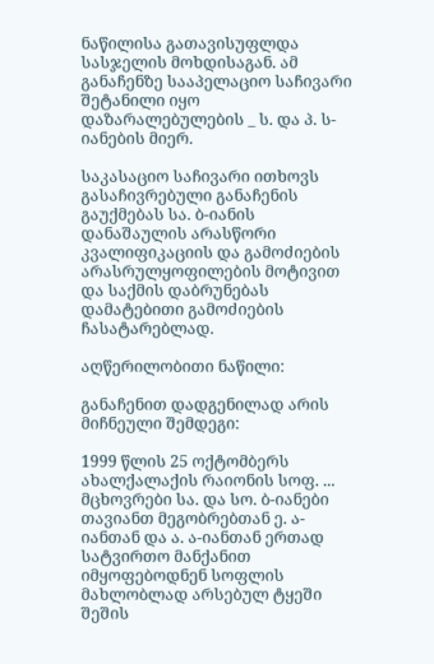ნაწილისა გათავისუფლდა სასჯელის მოხდისაგან. ამ განაჩენზე სააპელაციო საჩივარი შეტანილი იყო დაზარალებულების _ ს. და პ. ს-იანების მიერ.

საკასაციო საჩივარი ითხოვს გასაჩივრებული განაჩენის გაუქმებას სა. ბ-იანის დანაშაულის არასწორი კვალიფიკაციის და გამოძიების არასრულყოფილების მოტივით და საქმის დაბრუნებას დამატებითი გამოძიების ჩასატარებლად.

აღწერილობითი ნაწილი:

განაჩენით დადგენილად არის მიჩნეული შემდეგი:

1999 წლის 25 ოქტომბერს ახალქალაქის რაიონის სოფ. ... მცხოვრები სა. და სო. ბ-იანები თავიანთ მეგობრებთან ე. ა-იანთან და ა. ა-იანთან ერთად სატვირთო მანქანით იმყოფებოდნენ სოფლის მახლობლად არსებულ ტყეში შეშის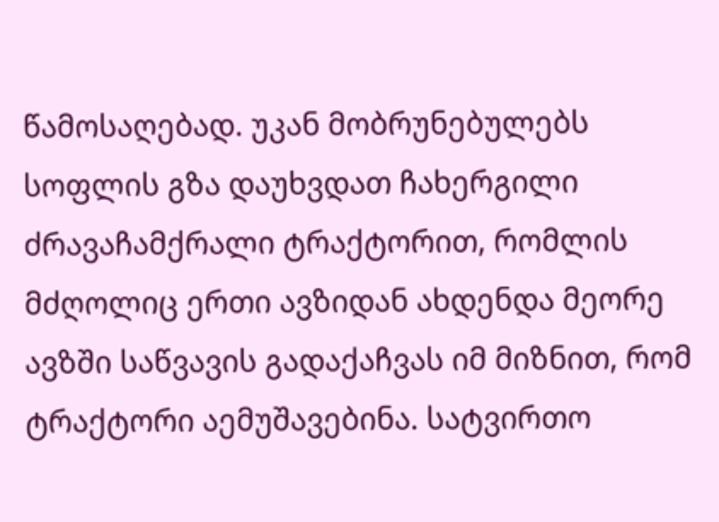წამოსაღებად. უკან მობრუნებულებს სოფლის გზა დაუხვდათ ჩახერგილი ძრავაჩამქრალი ტრაქტორით, რომლის მძღოლიც ერთი ავზიდან ახდენდა მეორე ავზში საწვავის გადაქაჩვას იმ მიზნით, რომ ტრაქტორი აემუშავებინა. სატვირთო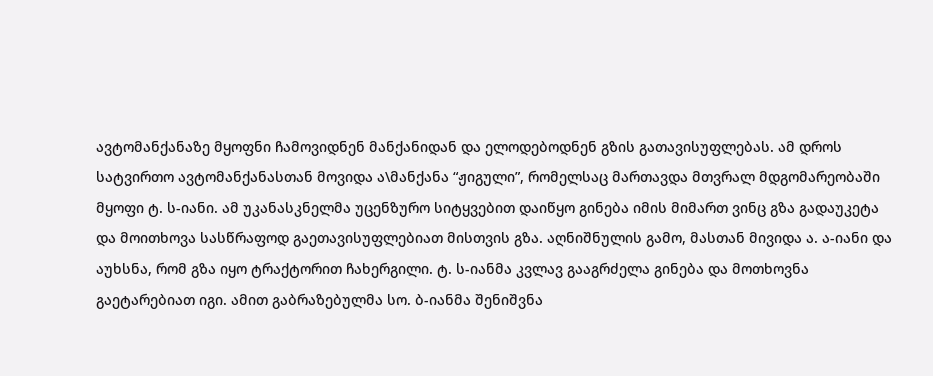ავტომანქანაზე მყოფნი ჩამოვიდნენ მანქანიდან და ელოდებოდნენ გზის გათავისუფლებას. ამ დროს სატვირთო ავტომანქანასთან მოვიდა ა\მანქანა “ჟიგული”, რომელსაც მართავდა მთვრალ მდგომარეობაში მყოფი ტ. ს-იანი. ამ უკანასკნელმა უცენზურო სიტყვებით დაიწყო გინება იმის მიმართ ვინც გზა გადაუკეტა და მოითხოვა სასწრაფოდ გაეთავისუფლებიათ მისთვის გზა. აღნიშნულის გამო, მასთან მივიდა ა. ა-იანი და აუხსნა, რომ გზა იყო ტრაქტორით ჩახერგილი. ტ. ს-იანმა კვლავ გააგრძელა გინება და მოთხოვნა გაეტარებიათ იგი. ამით გაბრაზებულმა სო. ბ-იანმა შენიშვნა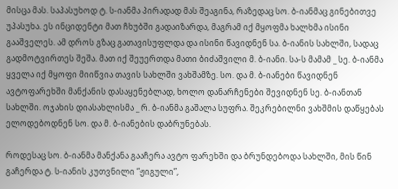მისცა მას. საპასუხოდ ტ. ს-იანმა პირადად მას შეაგინა, რაზედაც სო. ბ-იანმაც გინებითვე უპასუხა. ეს ინციდენტი მათ ჩხუბში გადაიზარდა, მაგრამ იქ მყოფმა ხალხმა ისინი გააშველეს. ამ დროს გზაც გათავისუფლდა და ისინი წავიდნენ სა. ბ-იანის სახლში, სადაც გადმოტვირთეს შეშა. მათ იქ შეუერთდა მათი ბიძაშვილი მ. ბ-იანი. სა-ს მამამ _ სე. ბ-იანმა ყველა იქ მყოფი მიიწვია თავის სახლში ვახშამზე. სო. და მ. ბ-იანები წავიდნენ ავტოფარეხში მანქანის დასაყენებლად, ხოლო დანარჩენები შევიდნენ სე. ბ-იანთან სახლში. ოჯახის დიასახლისმა _ რ. ბ-იანმა გაშალა სუფრა. შეკრებილნი ვახშმის დაწყებას ელოდებოდნენ სო. და მ. ბ-იანების დაბრუნებას.

როდესაც სო. ბ-იანმა მანქანა გააჩერა ავტო ფარეხში და ბრუნდებოდა სახლში, მის წინ გაჩერდა ტ. ს-იანის კუთვნილი “ჟიგული”,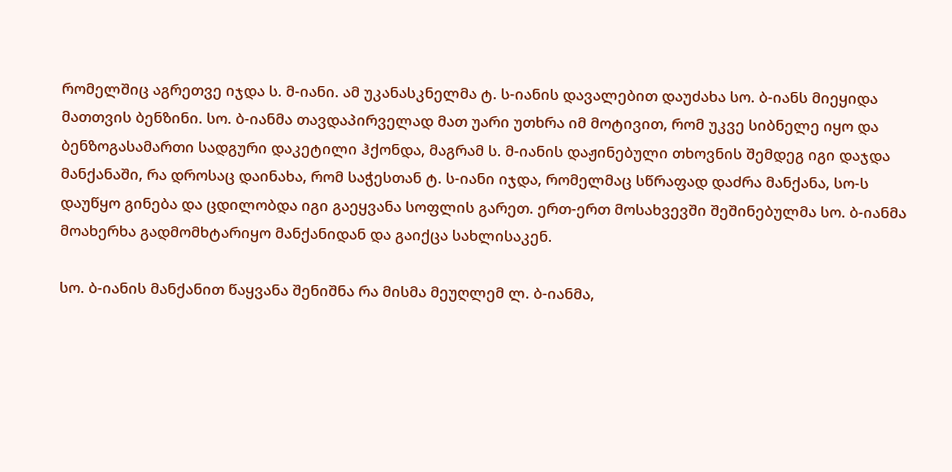რომელშიც აგრეთვე იჯდა ს. მ-იანი. ამ უკანასკნელმა ტ. ს-იანის დავალებით დაუძახა სო. ბ-იანს მიეყიდა მათთვის ბენზინი. სო. ბ-იანმა თავდაპირველად მათ უარი უთხრა იმ მოტივით, რომ უკვე სიბნელე იყო და ბენზოგასამართი სადგური დაკეტილი ჰქონდა, მაგრამ ს. მ-იანის დაჟინებული თხოვნის შემდეგ იგი დაჯდა მანქანაში, რა დროსაც დაინახა, რომ საჭესთან ტ. ს-იანი იჯდა, რომელმაც სწრაფად დაძრა მანქანა, სო-ს დაუწყო გინება და ცდილობდა იგი გაეყვანა სოფლის გარეთ. ერთ-ერთ მოსახვევში შეშინებულმა სო. ბ-იანმა მოახერხა გადმომხტარიყო მანქანიდან და გაიქცა სახლისაკენ.

სო. ბ-იანის მანქანით წაყვანა შენიშნა რა მისმა მეუღლემ ლ. ბ-იანმა,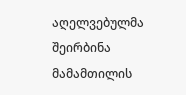აღელვებულმა შეირბინა მამამთილის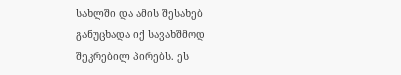სახლში და ამის შესახებ განუცხადა იქ სავახშმოდ შეკრებილ პირებს. ეს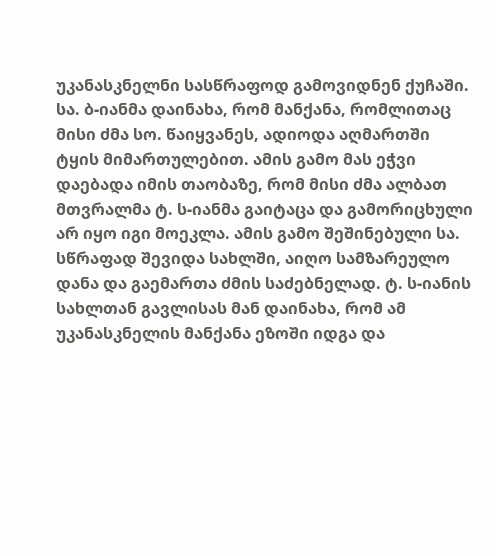უკანასკნელნი სასწრაფოდ გამოვიდნენ ქუჩაში. სა. ბ-იანმა დაინახა, რომ მანქანა, რომლითაც მისი ძმა სო. წაიყვანეს, ადიოდა აღმართში ტყის მიმართულებით. ამის გამო მას ეჭვი დაებადა იმის თაობაზე, რომ მისი ძმა ალბათ მთვრალმა ტ. ს-იანმა გაიტაცა და გამორიცხული არ იყო იგი მოეკლა. ამის გამო შეშინებული სა. სწრაფად შევიდა სახლში, აიღო სამზარეულო დანა და გაემართა ძმის საძებნელად. ტ. ს-იანის სახლთან გავლისას მან დაინახა, რომ ამ უკანასკნელის მანქანა ეზოში იდგა და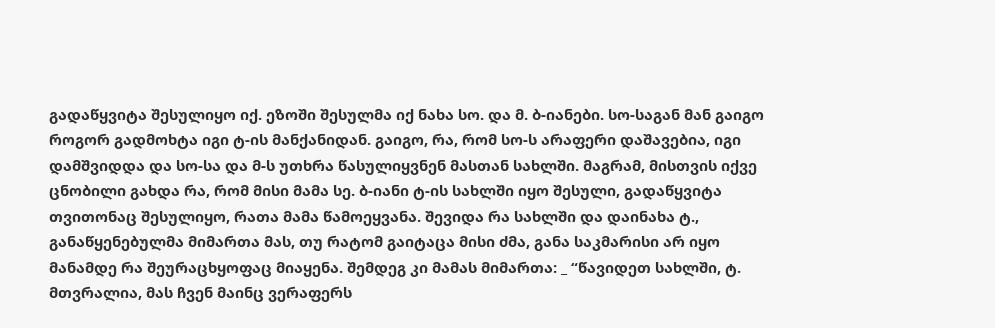გადაწყვიტა შესულიყო იქ. ეზოში შესულმა იქ ნახა სო. და მ. ბ-იანები. სო-საგან მან გაიგო როგორ გადმოხტა იგი ტ-ის მანქანიდან. გაიგო, რა, რომ სო-ს არაფერი დაშავებია, იგი დამშვიდდა და სო-სა და მ-ს უთხრა წასულიყვნენ მასთან სახლში. მაგრამ, მისთვის იქვე ცნობილი გახდა რა, რომ მისი მამა სე. ბ-იანი ტ-ის სახლში იყო შესული, გადაწყვიტა თვითონაც შესულიყო, რათა მამა წამოეყვანა. შევიდა რა სახლში და დაინახა ტ., განაწყენებულმა მიმართა მას, თუ რატომ გაიტაცა მისი ძმა, განა საკმარისი არ იყო მანამდე რა შეურაცხყოფაც მიაყენა. შემდეგ კი მამას მიმართა: _ “წავიდეთ სახლში, ტ. მთვრალია, მას ჩვენ მაინც ვერაფერს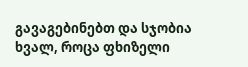გავაგებინებთ და სჯობია ხვალ, როცა ფხიზელი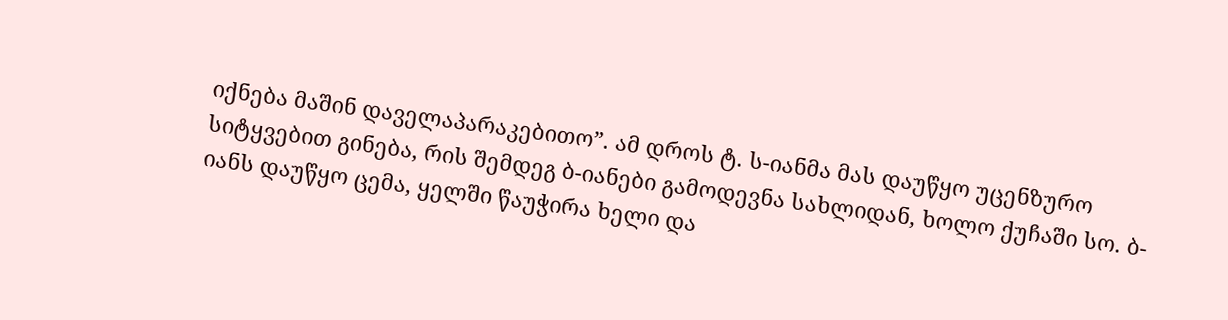იქნება მაშინ დაველაპარაკებითო”. ამ დროს ტ. ს-იანმა მას დაუწყო უცენზურო სიტყვებით გინება, რის შემდეგ ბ-იანები გამოდევნა სახლიდან, ხოლო ქუჩაში სო. ბ-იანს დაუწყო ცემა, ყელში წაუჭირა ხელი და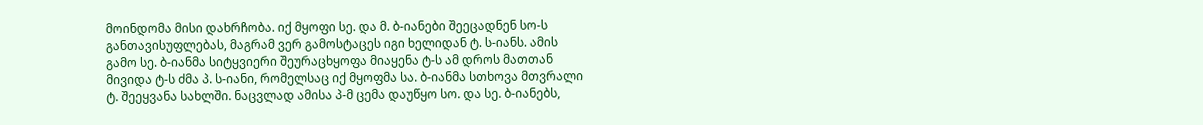მოინდომა მისი დახრჩობა. იქ მყოფი სე. და მ. ბ-იანები შეეცადნენ სო-ს განთავისუფლებას, მაგრამ ვერ გამოსტაცეს იგი ხელიდან ტ. ს-იანს. ამის გამო სე. ბ-იანმა სიტყვიერი შეურაცხყოფა მიაყენა ტ-ს ამ დროს მათთან მივიდა ტ-ს ძმა პ. ს-იანი, რომელსაც იქ მყოფმა სა. ბ-იანმა სთხოვა მთვრალი ტ. შეეყვანა სახლში. ნაცვლად ამისა პ-მ ცემა დაუწყო სო. და სე. ბ-იანებს,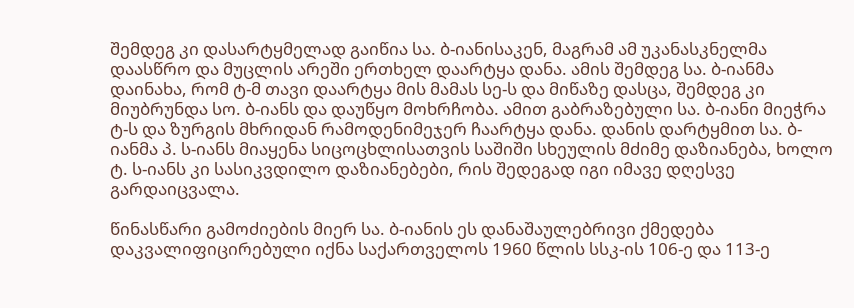შემდეგ კი დასარტყმელად გაიწია სა. ბ-იანისაკენ, მაგრამ ამ უკანასკნელმა დაასწრო და მუცლის არეში ერთხელ დაარტყა დანა. ამის შემდეგ სა. ბ-იანმა დაინახა, რომ ტ-მ თავი დაარტყა მის მამას სე-ს და მიწაზე დასცა, შემდეგ კი მიუბრუნდა სო. ბ-იანს და დაუწყო მოხრჩობა. ამით გაბრაზებული სა. ბ-იანი მიეჭრა ტ-ს და ზურგის მხრიდან რამოდენიმეჯერ ჩაარტყა დანა. დანის დარტყმით სა. ბ-იანმა პ. ს-იანს მიაყენა სიცოცხლისათვის საშიში სხეულის მძიმე დაზიანება, ხოლო ტ. ს-იანს კი სასიკვდილო დაზიანებები, რის შედეგად იგი იმავე დღესვე გარდაიცვალა.

წინასწარი გამოძიების მიერ სა. ბ-იანის ეს დანაშაულებრივი ქმედება დაკვალიფიცირებული იქნა საქართველოს 1960 წლის სსკ-ის 106-ე და 113-ე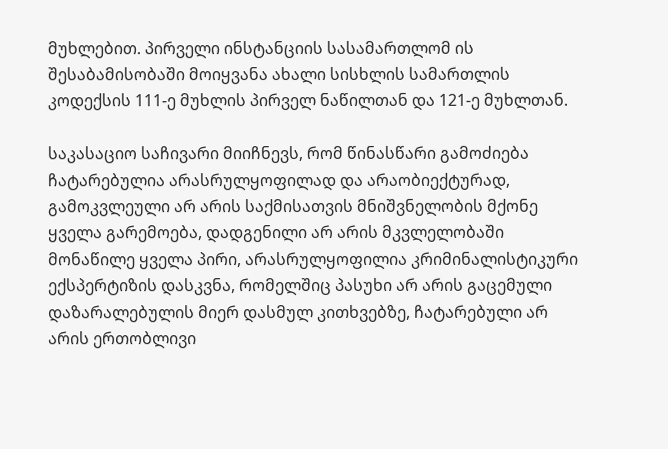მუხლებით. პირველი ინსტანციის სასამართლომ ის შესაბამისობაში მოიყვანა ახალი სისხლის სამართლის კოდექსის 111-ე მუხლის პირველ ნაწილთან და 121-ე მუხლთან.

საკასაციო საჩივარი მიიჩნევს, რომ წინასწარი გამოძიება ჩატარებულია არასრულყოფილად და არაობიექტურად, გამოკვლეული არ არის საქმისათვის მნიშვნელობის მქონე ყველა გარემოება, დადგენილი არ არის მკვლელობაში მონაწილე ყველა პირი, არასრულყოფილია კრიმინალისტიკური ექსპერტიზის დასკვნა, რომელშიც პასუხი არ არის გაცემული დაზარალებულის მიერ დასმულ კითხვებზე, ჩატარებული არ არის ერთობლივი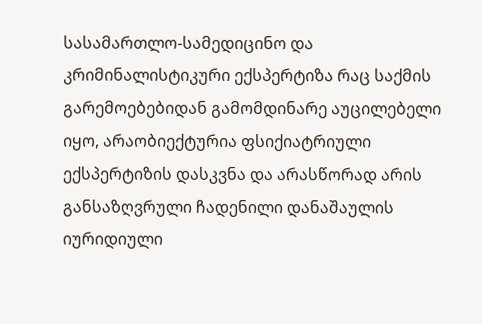სასამართლო-სამედიცინო და კრიმინალისტიკური ექსპერტიზა რაც საქმის გარემოებებიდან გამომდინარე აუცილებელი იყო, არაობიექტურია ფსიქიატრიული ექსპერტიზის დასკვნა და არასწორად არის განსაზღვრული ჩადენილი დანაშაულის იურიდიული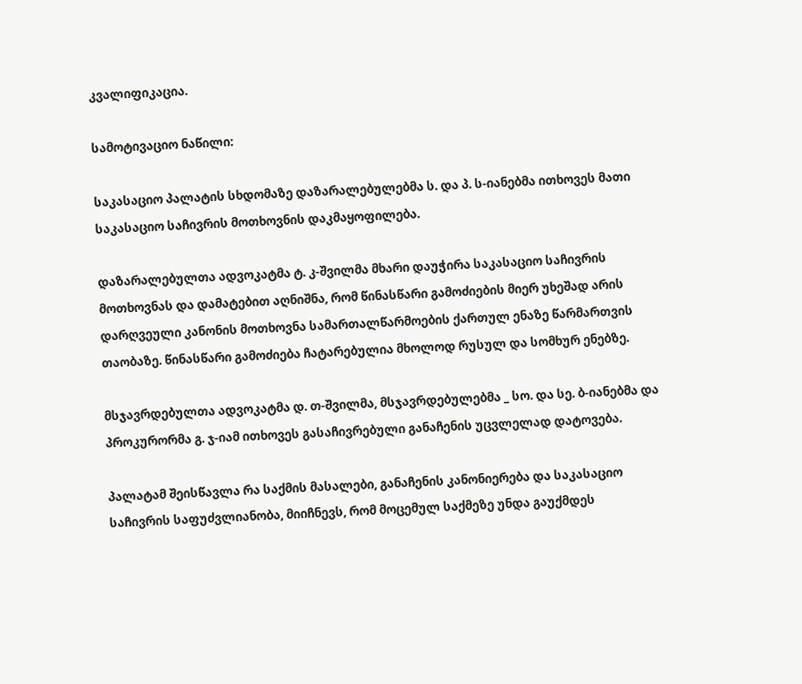კვალიფიკაცია.

სამოტივაციო ნაწილი:

საკასაციო პალატის სხდომაზე დაზარალებულებმა ს. და პ. ს-იანებმა ითხოვეს მათი საკასაციო საჩივრის მოთხოვნის დაკმაყოფილება.

დაზარალებულთა ადვოკატმა ტ. კ-შვილმა მხარი დაუჭირა საკასაციო საჩივრის მოთხოვნას და დამატებით აღნიშნა, რომ წინასწარი გამოძიების მიერ უხეშად არის დარღვეული კანონის მოთხოვნა სამართალწარმოების ქართულ ენაზე წარმართვის თაობაზე. წინასწარი გამოძიება ჩატარებულია მხოლოდ რუსულ და სომხურ ენებზე.

მსჯავრდებულთა ადვოკატმა დ. თ-შვილმა, მსჯავრდებულებმა _ სო. და სე. ბ-იანებმა და პროკურორმა გ. ჯ-იამ ითხოვეს გასაჩივრებული განაჩენის უცვლელად დატოვება.

პალატამ შეისწავლა რა საქმის მასალები, განაჩენის კანონიერება და საკასაციო საჩივრის საფუძვლიანობა, მიიჩნევს, რომ მოცემულ საქმეზე უნდა გაუქმდეს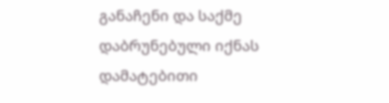განაჩენი და საქმე დაბრუნებული იქნას დამატებითი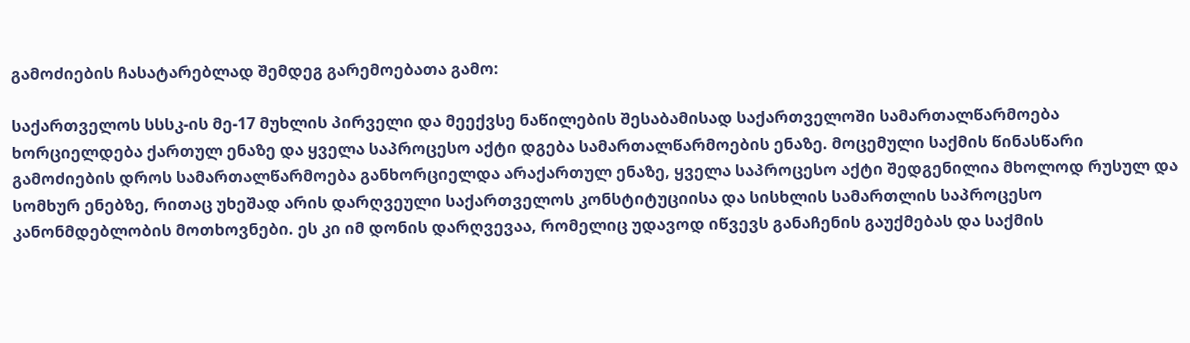გამოძიების ჩასატარებლად შემდეგ გარემოებათა გამო:

საქართველოს სსსკ-ის მე-17 მუხლის პირველი და მეექვსე ნაწილების შესაბამისად საქართველოში სამართალწარმოება ხორციელდება ქართულ ენაზე და ყველა საპროცესო აქტი დგება სამართალწარმოების ენაზე. მოცემული საქმის წინასწარი გამოძიების დროს სამართალწარმოება განხორციელდა არაქართულ ენაზე, ყველა საპროცესო აქტი შედგენილია მხოლოდ რუსულ და სომხურ ენებზე, რითაც უხეშად არის დარღვეული საქართველოს კონსტიტუციისა და სისხლის სამართლის საპროცესო კანონმდებლობის მოთხოვნები. ეს კი იმ დონის დარღვევაა, რომელიც უდავოდ იწვევს განაჩენის გაუქმებას და საქმის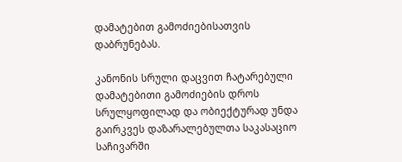დამატებით გამოძიებისათვის დაბრუნებას.

კანონის სრული დაცვით ჩატარებული დამატებითი გამოძიების დროს სრულყოფილად და ობიექტურად უნდა გაირკვეს დაზარალებულთა საკასაციო საჩივარში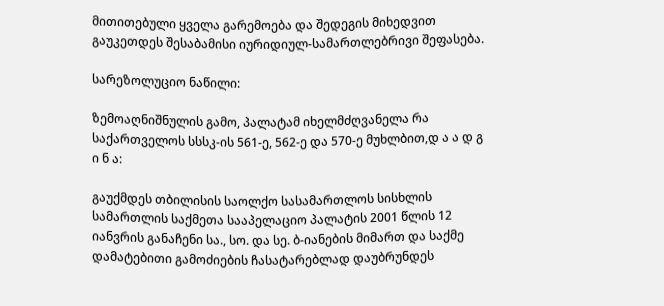მითითებული ყველა გარემოება და შედეგის მიხედვით გაუკეთდეს შესაბამისი იურიდიულ-სამართლებრივი შეფასება.

სარეზოლუციო ნაწილი:

ზემოაღნიშნულის გამო, პალატამ იხელმძღვანელა რა საქართველოს სსსკ-ის 561-ე, 562-ე და 570-ე მუხლბით,დ ა ა დ გ ი ნ ა:

გაუქმდეს თბილისის საოლქო სასამართლოს სისხლის სამართლის საქმეთა სააპელაციო პალატის 2001 წლის 12 იანვრის განაჩენი სა., სო. და სე. ბ-იანების მიმართ და საქმე დამატებითი გამოძიების ჩასატარებლად დაუბრუნდეს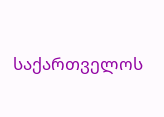საქართველოს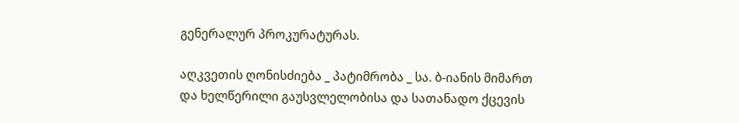გენერალურ პროკურატურას.

აღკვეთის ღონისძიება _ პატიმრობა _ სა. ბ-იანის მიმართ და ხელწერილი გაუსვლელობისა და სათანადო ქცევის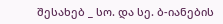შესახებ _ სო. და სე. ბ-იანების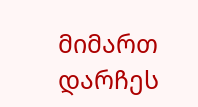მიმართ დარჩეს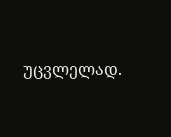უცვლელად.